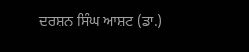ਦਰਸ਼ਨ ਸਿੰਘ ਆਸ਼ਟ (ਡਾ.)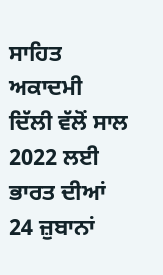ਸਾਹਿਤ ਅਕਾਦਮੀ ਦਿੱਲੀ ਵੱਲੋਂ ਸਾਲ 2022 ਲਈ ਭਾਰਤ ਦੀਆਂ 24 ਜ਼ੁਬਾਨਾਂ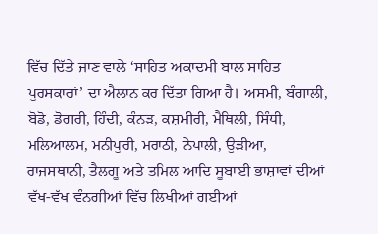ਵਿੱਚ ਦਿੱਤੇ ਜਾਣ ਵਾਲੇ ‘ਸਾਹਿਤ ਅਕਾਦਮੀ ਬਾਲ ਸਾਹਿਤ ਪੁਰਸਕਾਰਾਂ’ ਦਾ ਐਲਾਨ ਕਰ ਦਿੱਤਾ ਗਿਆ ਹੈ। ਅਸਮੀ, ਬੰਗਾਲੀ, ਬੋਡੋ, ਡੋਗਰੀ, ਹਿੰਦੀ, ਕੰਨੜ, ਕਸ਼ਮੀਰੀ, ਮੈਥਿਲੀ, ਸਿੰਧੀ, ਮਲਿਆਲਮ, ਮਨੀਪੁਰੀ, ਮਰਾਠੀ, ਨੇਪਾਲੀ, ਉੜੀਆ, ਰਾਜਸਥਾਨੀ, ਤੈਲਗੂ ਅਤੇ ਤਮਿਲ ਆਦਿ ਸੂਬਾਈ ਭਾਸ਼ਾਵਾਂ ਦੀਆਂ ਵੱਖ-ਵੱਖ ਵੰਨਗੀਆਂ ਵਿੱਚ ਲਿਖੀਆਂ ਗਈਆਂ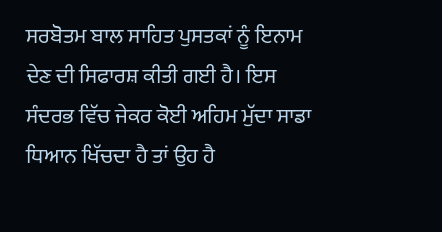ਸਰਬੋਤਮ ਬਾਲ ਸਾਹਿਤ ਪੁਸਤਕਾਂ ਨੂੰ ਇਨਾਮ ਦੇਣ ਦੀ ਸਿਫਾਰਸ਼ ਕੀਤੀ ਗਈ ਹੈ। ਇਸ ਸੰਦਰਭ ਵਿੱਚ ਜੇਕਰ ਕੋਈ ਅਹਿਮ ਮੁੱਦਾ ਸਾਡਾ ਧਿਆਨ ਖਿੱਚਦਾ ਹੈ ਤਾਂ ਉਹ ਹੈ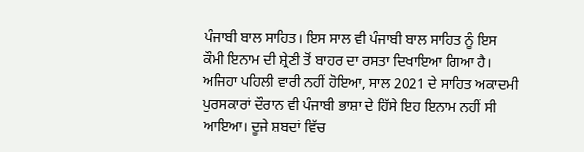ਪੰਜਾਬੀ ਬਾਲ ਸਾਹਿਤ। ਇਸ ਸਾਲ ਵੀ ਪੰਜਾਬੀ ਬਾਲ ਸਾਹਿਤ ਨੂੰ ਇਸ ਕੌਮੀ ਇਨਾਮ ਦੀ ਸ਼੍ਰੇਣੀ ਤੋਂ ਬਾਹਰ ਦਾ ਰਸਤਾ ਦਿਖਾਇਆ ਗਿਆ ਹੈ। ਅਜਿਹਾ ਪਹਿਲੀ ਵਾਰੀ ਨਹੀਂ ਹੋਇਆ, ਸਾਲ 2021 ਦੇ ਸਾਹਿਤ ਅਕਾਦਮੀ ਪੁਰਸਕਾਰਾਂ ਦੌਰਾਨ ਵੀ ਪੰਜਾਬੀ ਭਾਸ਼ਾ ਦੇ ਹਿੱਸੇ ਇਹ ਇਨਾਮ ਨਹੀਂ ਸੀ ਆਇਆ। ਦੂਜੇ ਸ਼ਬਦਾਂ ਵਿੱਚ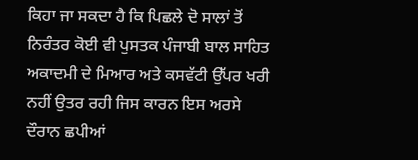ਕਿਹਾ ਜਾ ਸਕਦਾ ਹੈ ਕਿ ਪਿਛਲੇ ਦੋ ਸਾਲਾਂ ਤੋਂ ਨਿਰੰਤਰ ਕੋਈ ਵੀ ਪੁਸਤਕ ਪੰਜਾਬੀ ਬਾਲ ਸਾਹਿਤ ਅਕਾਦਮੀ ਦੇ ਮਿਆਰ ਅਤੇ ਕਸਵੱਟੀ ਉੱਪਰ ਖਰੀ ਨਹੀਂ ਉਤਰ ਰਹੀ ਜਿਸ ਕਾਰਨ ਇਸ ਅਰਸੇ ਦੌਰਾਨ ਛਪੀਆਂ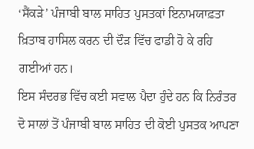‘ਸੈਂਕੜੇ’ ਪੰਜਾਬੀ ਬਾਲ ਸਾਹਿਤ ਪੁਸਤਕਾਂ ਇਨਾਮਯਾਫ਼ਤਾ ਖ਼ਿਤਾਬ ਹਾਸਿਲ ਕਰਨ ਦੀ ਦੌੜ ਵਿੱਚ ਫਾਡੀ ਹੋ ਕੇ ਰਹਿ ਗਈਆਂ ਹਨ।
ਇਸ ਸੰਦਰਭ ਵਿੱਚ ਕਈ ਸਵਾਲ ਪੈਦਾ ਹੁੰਦੇ ਹਨ ਕਿ ਨਿਰੰਤਰ ਦੋ ਸਾਲਾਂ ਤੋਂ ਪੰਜਾਬੀ ਬਾਲ ਸਾਹਿਤ ਦੀ ਕੋਈ ਪੁਸਤਕ ਆਪਣਾ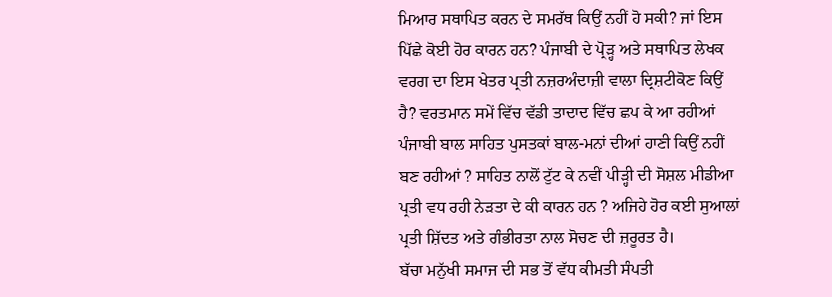ਮਿਆਰ ਸਥਾਪਿਤ ਕਰਨ ਦੇ ਸਮਰੱਥ ਕਿਉਂ ਨਹੀਂ ਹੋ ਸਕੀ? ਜਾਂ ਇਸ ਪਿੱਛੇ ਕੋਈ ਹੋਰ ਕਾਰਨ ਹਨ? ਪੰਜਾਬੀ ਦੇ ਪ੍ਰੋੜ੍ਹ ਅਤੇ ਸਥਾਪਿਤ ਲੇਖਕ ਵਰਗ ਦਾ ਇਸ ਖੇਤਰ ਪ੍ਰਤੀ ਨਜ਼ਰਅੰਦਾਜ਼ੀ ਵਾਲਾ ਦ੍ਰਿਸ਼ਟੀਕੋਣ ਕਿਉਂ ਹੈ? ਵਰਤਮਾਨ ਸਮੇਂ ਵਿੱਚ ਵੱਡੀ ਤਾਦਾਦ ਵਿੱਚ ਛਪ ਕੇ ਆ ਰਹੀਆਂ ਪੰਜਾਬੀ ਬਾਲ ਸਾਹਿਤ ਪੁਸਤਕਾਂ ਬਾਲ-ਮਨਾਂ ਦੀਆਂ ਹਾਣੀ ਕਿਉਂ ਨਹੀਂ ਬਣ ਰਹੀਆਂ ? ਸਾਹਿਤ ਨਾਲੋਂ ਟੁੱਟ ਕੇ ਨਵੀਂ ਪੀੜ੍ਹੀ ਦੀ ਸੋਸ਼ਲ ਮੀਡੀਆ ਪ੍ਰਤੀ ਵਧ ਰਹੀ ਨੇੜਤਾ ਦੇ ਕੀ ਕਾਰਨ ਹਨ ? ਅਜਿਹੇ ਹੋਰ ਕਈ ਸੁਆਲਾਂ ਪ੍ਰਤੀ ਸ਼ਿੱਦਤ ਅਤੇ ਗੰਭੀਰਤਾ ਨਾਲ ਸੋਚਣ ਦੀ ਜ਼ਰੂਰਤ ਹੈ।
ਬੱਚਾ ਮਨੁੱਖੀ ਸਮਾਜ ਦੀ ਸਭ ਤੋਂ ਵੱਧ ਕੀਮਤੀ ਸੰਪਤੀ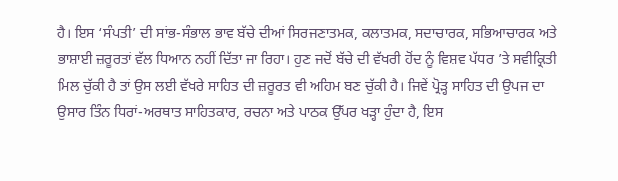ਹੈ। ਇਸ ‘ਸੰਪਤੀ’ ਦੀ ਸਾਂਭ-ਸੰਭਾਲ ਭਾਵ ਬੱਚੇ ਦੀਆਂ ਸਿਰਜਣਾਤਮਕ, ਕਲਾਤਮਕ, ਸਦਾਚਾਰਕ, ਸਭਿਆਚਾਰਕ ਅਤੇ ਭਾਸ਼ਾਈ ਜ਼ਰੂਰਤਾਂ ਵੱਲ ਧਿਆਨ ਨਹੀਂ ਦਿੱਤਾ ਜਾ ਰਿਹਾ। ਹੁਣ ਜਦੋਂ ਬੱਚੇ ਦੀ ਵੱਖਰੀ ਹੋਂਦ ਨੂੰ ਵਿਸ਼ਵ ਪੱਧਰ ’ਤੇ ਸਵੀਕ੍ਰਿਤੀ ਮਿਲ ਚੁੱਕੀ ਹੈ ਤਾਂ ਉਸ ਲਈ ਵੱਖਰੇ ਸਾਹਿਤ ਦੀ ਜ਼ਰੂਰਤ ਵੀ ਅਹਿਮ ਬਣ ਚੁੱਕੀ ਹੈ। ਜਿਵੇਂ ਪ੍ਰੋੜ੍ਹ ਸਾਹਿਤ ਦੀ ਉਪਜ ਦਾ ਉਸਾਰ ਤਿੰਨ ਧਿਰਾਂ-ਅਰਥਾਤ ਸਾਹਿਤਕਾਰ, ਰਚਨਾ ਅਤੇ ਪਾਠਕ ਉੱਪਰ ਖੜ੍ਹਾ ਹੁੰਦਾ ਹੈ, ਇਸ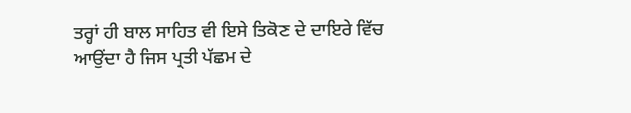ਤਰ੍ਹਾਂ ਹੀ ਬਾਲ ਸਾਹਿਤ ਵੀ ਇਸੇ ਤਿਕੋਣ ਦੇ ਦਾਇਰੇ ਵਿੱਚ ਆਉਂਦਾ ਹੈ ਜਿਸ ਪ੍ਰਤੀ ਪੱਛਮ ਦੇ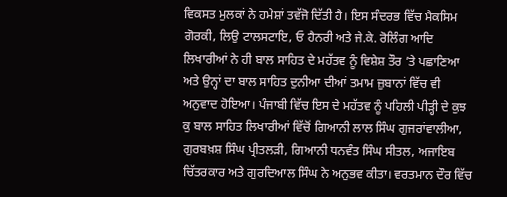ਵਿਕਸਤ ਮੁਲਕਾਂ ਨੇ ਹਮੇਸ਼ਾਂ ਤਵੱਜੋ ਦਿੱਤੀ ਹੈ। ਇਸ ਸੰਦਰਭ ਵਿੱਚ ਮੈਕਸਿਮ ਗੋਰਕੀ, ਲਿਉ ਟਾਲਸਟਾਇ, ਓ ਹੈਨਰੀ ਅਤੇ ਜੇ.ਕੇ. ਰੋਲਿੰਗ ਆਦਿ ਲਿਖਾਰੀਆਂ ਨੇ ਹੀ ਬਾਲ ਸਾਹਿਤ ਦੇ ਮਹੱਤਵ ਨੂੰ ਵਿਸ਼ੇਸ਼ ਤੌਰ ’ਤੇ ਪਛਾਣਿਆ ਅਤੇ ਉਨ੍ਹਾਂ ਦਾ ਬਾਲ ਸਾਹਿਤ ਦੁਨੀਆ ਦੀਆਂ ਤਮਾਮ ਜ਼ੁਬਾਨਾਂ ਵਿੱਚ ਵੀ ਅਨੁਵਾਦ ਹੋਇਆ। ਪੰਜਾਬੀ ਵਿੱਚ ਇਸ ਦੇ ਮਹੱਤਵ ਨੂੰ ਪਹਿਲੀ ਪੀੜ੍ਹੀ ਦੇ ਕੁਝ ਕੁ ਬਾਲ ਸਾਹਿਤ ਲਿਖਾਰੀਆਂ ਵਿੱਚੋਂ ਗਿਆਨੀ ਲਾਲ ਸਿੰਘ ਗੁਜਰਾਂਵਾਲੀਆ, ਗੁਰਬਖ਼ਸ਼ ਸਿੰਘ ਪ੍ਰੀਤਲੜੀ, ਗਿਆਨੀ ਧਨਵੰਤ ਸਿੰਘ ਸੀਤਲ, ਅਜਾਇਬ ਚਿੱਤਰਕਾਰ ਅਤੇ ਗੁਰਦਿਆਲ ਸਿੰਘ ਨੇ ਅਨੁਭਵ ਕੀਤਾ। ਵਰਤਮਾਨ ਦੌਰ ਵਿੱਚ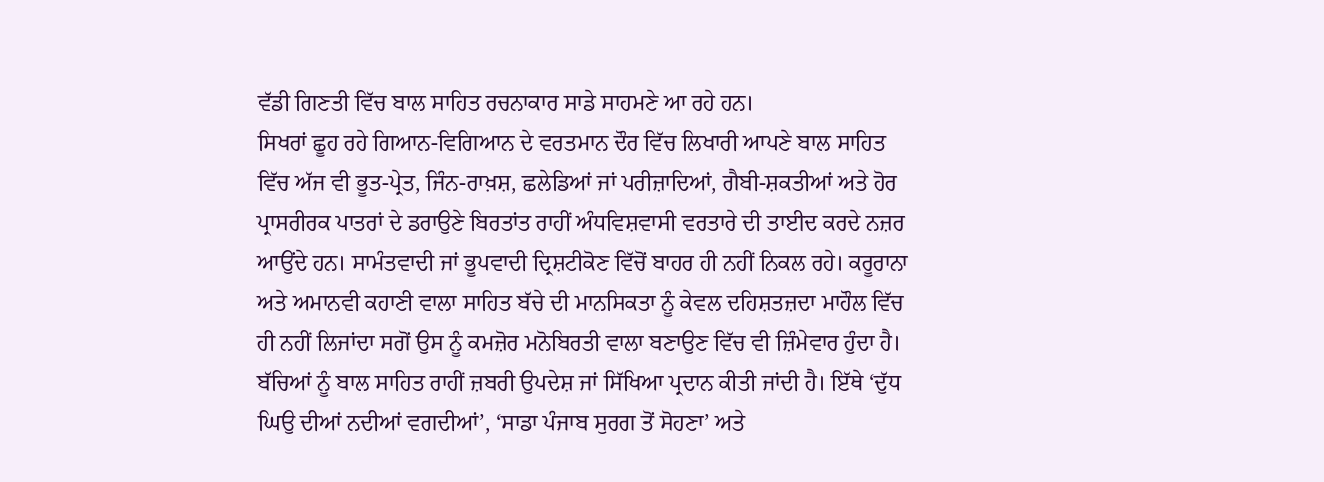ਵੱਡੀ ਗਿਣਤੀ ਵਿੱਚ ਬਾਲ ਸਾਹਿਤ ਰਚਨਾਕਾਰ ਸਾਡੇ ਸਾਹਮਣੇ ਆ ਰਹੇ ਹਨ।
ਸਿਖਰਾਂ ਛੂਹ ਰਹੇ ਗਿਆਨ-ਵਿਗਿਆਨ ਦੇ ਵਰਤਮਾਨ ਦੌਰ ਵਿੱਚ ਲਿਖਾਰੀ ਆਪਣੇ ਬਾਲ ਸਾਹਿਤ ਵਿੱਚ ਅੱਜ ਵੀ ਭੂਤ-ਪ੍ਰੇਤ, ਜਿੰਨ-ਰਾਖ਼ਸ਼, ਛਲੇਡਿਆਂ ਜਾਂ ਪਰੀਜ਼ਾਦਿਆਂ, ਗੈਬੀ-ਸ਼ਕਤੀਆਂ ਅਤੇ ਹੋਰ ਪ੍ਰਾਸਰੀਰਕ ਪਾਤਰਾਂ ਦੇ ਡਰਾਉਣੇ ਬਿਰਤਾਂਤ ਰਾਹੀਂ ਅੰਧਵਿਸ਼ਵਾਸੀ ਵਰਤਾਰੇ ਦੀ ਤਾਈਦ ਕਰਦੇ ਨਜ਼ਰ ਆਉਂਦੇ ਹਨ। ਸਾਮੰਤਵਾਦੀ ਜਾਂ ਭੂਪਵਾਦੀ ਦ੍ਰਿਸ਼ਟੀਕੋਣ ਵਿੱਚੋਂ ਬਾਹਰ ਹੀ ਨਹੀਂ ਨਿਕਲ ਰਹੇ। ਕਰੂਰਾਨਾ ਅਤੇ ਅਮਾਨਵੀ ਕਹਾਣੀ ਵਾਲਾ ਸਾਹਿਤ ਬੱਚੇ ਦੀ ਮਾਨਸਿਕਤਾ ਨੂੰ ਕੇਵਲ ਦਹਿਸ਼ਤਜ਼ਦਾ ਮਾਹੌਲ ਵਿੱਚ ਹੀ ਨਹੀਂ ਲਿਜਾਂਦਾ ਸਗੋਂ ਉਸ ਨੂੰ ਕਮਜ਼ੋਰ ਮਨੋਬਿਰਤੀ ਵਾਲਾ ਬਣਾਉਣ ਵਿੱਚ ਵੀ ਜ਼ਿੰਮੇਵਾਰ ਹੁੰਦਾ ਹੈ। ਬੱਚਿਆਂ ਨੂੰ ਬਾਲ ਸਾਹਿਤ ਰਾਹੀਂ ਜ਼ਬਰੀ ਉਪਦੇਸ਼ ਜਾਂ ਸਿੱਖਿਆ ਪ੍ਰਦਾਨ ਕੀਤੀ ਜਾਂਦੀ ਹੈ। ਇੱਥੇ ‘ਦੁੱਧ ਘਿਉ ਦੀਆਂ ਨਦੀਆਂ ਵਗਦੀਆਂ’, ‘ਸਾਡਾ ਪੰਜਾਬ ਸੁਰਗ ਤੋਂ ਸੋਹਣਾ’ ਅਤੇ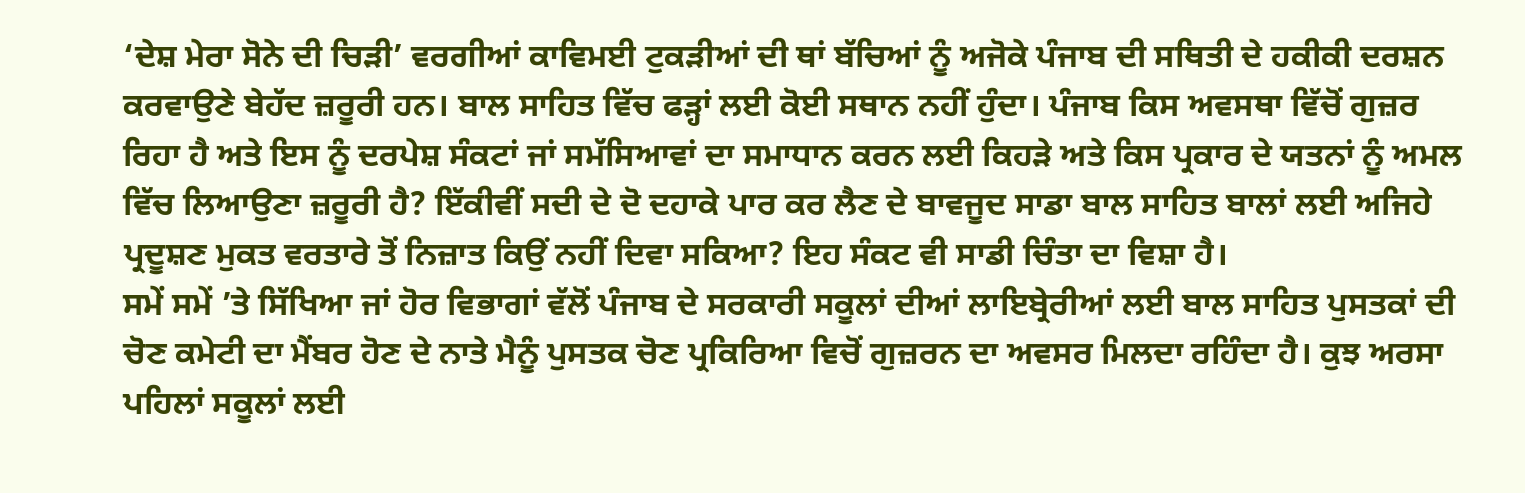‘ਦੇਸ਼ ਮੇਰਾ ਸੋਨੇ ਦੀ ਚਿੜੀ’ ਵਰਗੀਆਂ ਕਾਵਿਮਈ ਟੁਕੜੀਆਂ ਦੀ ਥਾਂ ਬੱਚਿਆਂ ਨੂੰ ਅਜੋਕੇ ਪੰਜਾਬ ਦੀ ਸਥਿਤੀ ਦੇ ਹਕੀਕੀ ਦਰਸ਼ਨ ਕਰਵਾਉਣੇ ਬੇਹੱਦ ਜ਼ਰੂਰੀ ਹਨ। ਬਾਲ ਸਾਹਿਤ ਵਿੱਚ ਫੜ੍ਹਾਂ ਲਈ ਕੋਈ ਸਥਾਨ ਨਹੀਂ ਹੁੰਦਾ। ਪੰਜਾਬ ਕਿਸ ਅਵਸਥਾ ਵਿੱਚੋਂ ਗੁਜ਼ਰ ਰਿਹਾ ਹੈ ਅਤੇ ਇਸ ਨੂੰ ਦਰਪੇਸ਼ ਸੰਕਟਾਂ ਜਾਂ ਸਮੱਸਿਆਵਾਂ ਦਾ ਸਮਾਧਾਨ ਕਰਨ ਲਈ ਕਿਹੜੇ ਅਤੇ ਕਿਸ ਪ੍ਰਕਾਰ ਦੇ ਯਤਨਾਂ ਨੂੰ ਅਮਲ ਵਿੱਚ ਲਿਆਉਣਾ ਜ਼ਰੂਰੀ ਹੈ? ਇੱਕੀਵੀਂ ਸਦੀ ਦੇ ਦੋ ਦਹਾਕੇ ਪਾਰ ਕਰ ਲੈਣ ਦੇ ਬਾਵਜੂਦ ਸਾਡਾ ਬਾਲ ਸਾਹਿਤ ਬਾਲਾਂ ਲਈ ਅਜਿਹੇ ਪ੍ਰਦੂਸ਼ਣ ਮੁਕਤ ਵਰਤਾਰੇ ਤੋਂ ਨਿਜ਼ਾਤ ਕਿਉਂ ਨਹੀਂ ਦਿਵਾ ਸਕਿਆ? ਇਹ ਸੰਕਟ ਵੀ ਸਾਡੀ ਚਿੰਤਾ ਦਾ ਵਿਸ਼ਾ ਹੈ।
ਸਮੇਂ ਸਮੇਂ ’ਤੇ ਸਿੱਖਿਆ ਜਾਂ ਹੋਰ ਵਿਭਾਗਾਂ ਵੱਲੋਂ ਪੰਜਾਬ ਦੇ ਸਰਕਾਰੀ ਸਕੂਲਾਂ ਦੀਆਂ ਲਾਇਬ੍ਰੇਰੀਆਂ ਲਈ ਬਾਲ ਸਾਹਿਤ ਪੁਸਤਕਾਂ ਦੀ ਚੋਣ ਕਮੇਟੀ ਦਾ ਮੈਂਬਰ ਹੋਣ ਦੇ ਨਾਤੇ ਮੈਨੂੰ ਪੁਸਤਕ ਚੋਣ ਪ੍ਰਕਿਰਿਆ ਵਿਚੋਂ ਗੁਜ਼ਰਨ ਦਾ ਅਵਸਰ ਮਿਲਦਾ ਰਹਿੰਦਾ ਹੈ। ਕੁਝ ਅਰਸਾ ਪਹਿਲਾਂ ਸਕੂਲਾਂ ਲਈ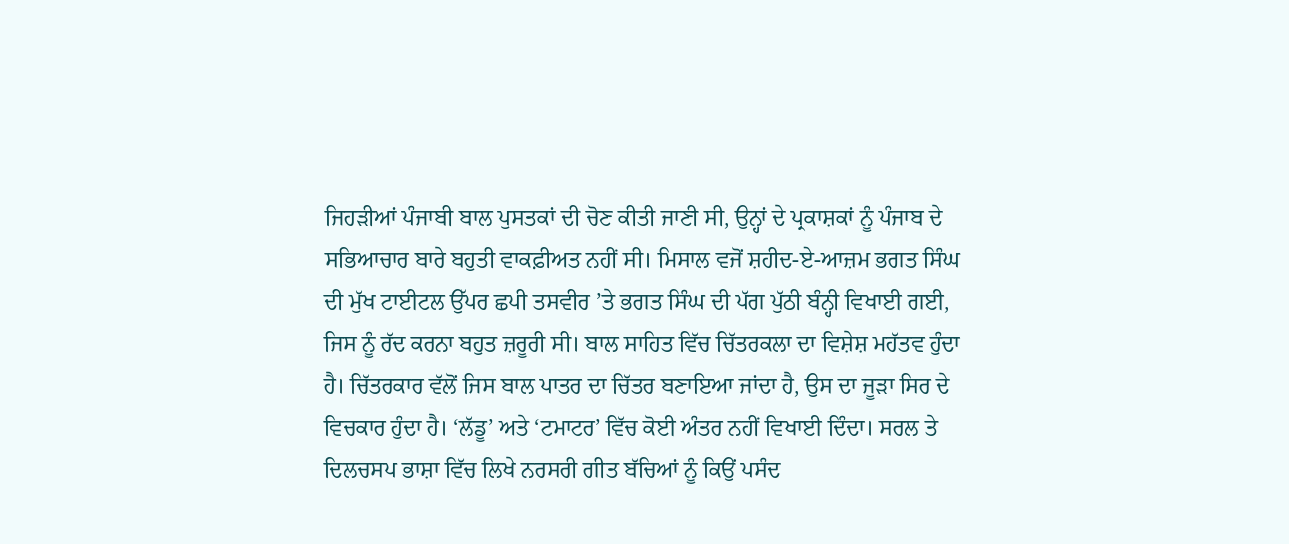ਜਿਹੜੀਆਂ ਪੰਜਾਬੀ ਬਾਲ ਪੁਸਤਕਾਂ ਦੀ ਚੋਣ ਕੀਤੀ ਜਾਣੀ ਸੀ, ਉਨ੍ਹਾਂ ਦੇ ਪ੍ਰਕਾਸ਼ਕਾਂ ਨੂੰ ਪੰਜਾਬ ਦੇ ਸਭਿਆਚਾਰ ਬਾਰੇ ਬਹੁਤੀ ਵਾਕਫ਼ੀਅਤ ਨਹੀਂ ਸੀ। ਮਿਸਾਲ ਵਜੋਂ ਸ਼ਹੀਦ-ਏ-ਆਜ਼ਮ ਭਗਤ ਸਿੰਘ ਦੀ ਮੁੱਖ ਟਾਈਟਲ ਉੱਪਰ ਛਪੀ ਤਸਵੀਰ ’ਤੇ ਭਗਤ ਸਿੰਘ ਦੀ ਪੱਗ ਪੁੱਠੀ ਬੰਨ੍ਹੀ ਵਿਖਾਈ ਗਈ, ਜਿਸ ਨੂੰ ਰੱਦ ਕਰਨਾ ਬਹੁਤ ਜ਼ਰੂਰੀ ਸੀ। ਬਾਲ ਸਾਹਿਤ ਵਿੱਚ ਚਿੱਤਰਕਲਾ ਦਾ ਵਿਸ਼ੇਸ਼ ਮਹੱਤਵ ਹੁੰਦਾ ਹੈ। ਚਿੱਤਰਕਾਰ ਵੱਲੋਂ ਜਿਸ ਬਾਲ ਪਾਤਰ ਦਾ ਚਿੱਤਰ ਬਣਾਇਆ ਜਾਂਦਾ ਹੈ, ਉਸ ਦਾ ਜੂੜਾ ਸਿਰ ਦੇ ਵਿਚਕਾਰ ਹੁੰਦਾ ਹੈ। ‘ਲੱਡੂ’ ਅਤੇ ‘ਟਮਾਟਰ’ ਵਿੱਚ ਕੋਈ ਅੰਤਰ ਨਹੀਂ ਵਿਖਾਈ ਦਿੰਦਾ। ਸਰਲ ਤੇ ਦਿਲਚਸਪ ਭਾਸ਼ਾ ਵਿੱਚ ਲਿਖੇ ਨਰਸਰੀ ਗੀਤ ਬੱਚਿਆਂ ਨੂੰ ਕਿਉਂ ਪਸੰਦ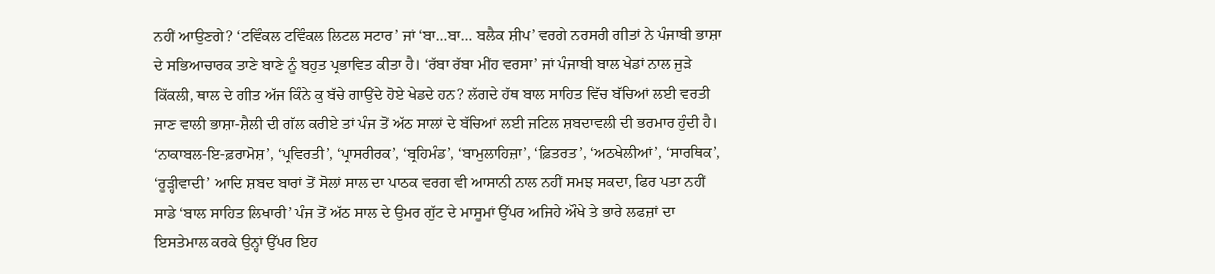ਨਹੀਂ ਆਉਣਗੇ? ‘ਟਵਿੰਕਲ ਟਵਿੰਕਲ ਲਿਟਲ ਸਟਾਰ’ ਜਾਂ ‘ਬਾ…ਬਾ… ਬਲੈਕ ਸ਼ੀਪ’ ਵਰਗੇ ਨਰਸਰੀ ਗੀਤਾਂ ਨੇ ਪੰਜਾਬੀ ਭਾਸ਼ਾ ਦੇ ਸਭਿਆਚਾਰਕ ਤਾਣੇ ਬਾਣੇ ਨੂੰ ਬਹੁਤ ਪ੍ਰਭਾਵਿਤ ਕੀਤਾ ਹੈ। ‘ਰੱਬਾ ਰੱਬਾ ਮੀਂਹ ਵਰਸਾ’ ਜਾਂ ਪੰਜਾਬੀ ਬਾਲ ਖੇਡਾਂ ਨਾਲ ਜੁੜੇ ਕਿੱਕਲੀ, ਥਾਲ ਦੇ ਗੀਤ ਅੱਜ ਕਿੰਨੇ ਕੁ ਬੱਚੇ ਗਾਉਂਦੇ ਹੋਏ ਖੇਡਦੇ ਹਨ? ਲੱਗਦੇ ਹੱਥ ਬਾਲ ਸਾਹਿਤ ਵਿੱਚ ਬੱਚਿਆਂ ਲਈ ਵਰਤੀ ਜਾਣ ਵਾਲੀ ਭਾਸ਼ਾ-ਸ਼ੈਲੀ ਦੀ ਗੱਲ ਕਰੀਏ ਤਾਂ ਪੰਜ ਤੋਂ ਅੱਠ ਸਾਲਾਂ ਦੇ ਬੱਚਿਆਂ ਲਈ ਜਟਿਲ ਸ਼ਬਦਾਵਲੀ ਦੀ ਭਰਮਾਰ ਹੁੰਦੀ ਹੈ। ‘ਨਾਕਾਬਲ-ਇ-ਫ਼ਰਾਮੋਸ਼’, ‘ਪ੍ਰਵਿਰਤੀ’, ‘ਪ੍ਰਾਸਰੀਰਕ’, ‘ਬ੍ਰਹਿਮੰਡ’, ‘ਬਾਮੁਲਾਹਿਜ਼ਾ’, ‘ਫ਼ਿਤਰਤ’, ‘ਅਠਖੇਲੀਆਂ’, ‘ਸਾਰਥਿਕ’, ‘ਰੂੜ੍ਹੀਵਾਦੀ’ ਆਦਿ ਸ਼ਬਦ ਬਾਰਾਂ ਤੋਂ ਸੋਲਾਂ ਸਾਲ ਦਾ ਪਾਠਕ ਵਰਗ ਵੀ ਆਸਾਨੀ ਨਾਲ ਨਹੀਂ ਸਮਝ ਸਕਦਾ, ਫਿਰ ਪਤਾ ਨਹੀਂ ਸਾਡੇ ‘ਬਾਲ ਸਾਹਿਤ ਲਿਖਾਰੀ’ ਪੰਜ ਤੋਂ ਅੱਠ ਸਾਲ ਦੇ ਉਮਰ ਗੁੱਟ ਦੇ ਮਾਸੂਮਾਂ ਉੱਪਰ ਅਜਿਹੇ ਔਖੇ ਤੇ ਭਾਰੇ ਲਫਜ਼ਾਂ ਦਾ ਇਸਤੇਮਾਲ ਕਰਕੇ ਉਨ੍ਹਾਂ ਉੱਪਰ ਇਹ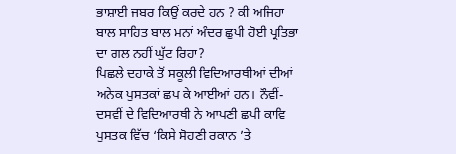ਭਾਸ਼ਾਈ ਜਬਰ ਕਿਉਂ ਕਰਦੇ ਹਨ ? ਕੀ ਅਜਿਹਾ ਬਾਲ ਸਾਹਿਤ ਬਾਲ ਮਨਾਂ ਅੰਦਰ ਛੁਪੀ ਹੋਈ ਪ੍ਰਤਿਭਾ ਦਾ ਗਲ ਨਹੀਂ ਘੁੱਟ ਰਿਹਾ?
ਪਿਛਲੇ ਦਹਾਕੇ ਤੋਂ ਸਕੂਲੀ ਵਿਦਿਆਰਥੀਆਂ ਦੀਆਂ ਅਨੇਕ ਪੁਸਤਕਾਂ ਛਪ ਕੇ ਆਈਆਂ ਹਨ। ਨੌਵੀਂ- ਦਸਵੀਂ ਦੇ ਵਿਦਿਆਰਥੀ ਨੇ ਆਪਣੀ ਛਪੀ ਕਾਵਿ ਪੁਸਤਕ ਵਿੱਚ ‘ਕਿਸੇ ਸੋਹਣੀ ਰਕਾਨ ’ਤੇ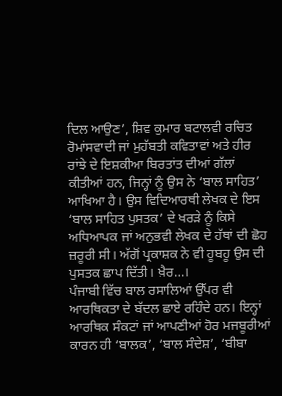ਦਿਲ ਆਉਣ’, ਸ਼ਿਵ ਕੁਮਾਰ ਬਟਾਲਵੀ ਰਚਿਤ ਰੋਮਾਂਸਵਾਦੀ ਜਾਂ ਮੁਹੱਬਤੀ ਕਵਿਤਾਵਾਂ ਅਤੇ ਹੀਰ ਰਾਂਝੇ ਦੇ ਇਸ਼ਕੀਆ ਬਿਰਤਾਂਤ ਦੀਆਂ ਗੱਲਾਂ ਕੀਤੀਆਂ ਹਨ, ਜਿਨ੍ਹਾਂ ਨੂੰ ਉਸ ਨੇ ‘ਬਾਲ ਸਾਹਿਤ’ ਆਖਿਆ ਹੈ। ਉਸ ਵਿਦਿਆਰਥੀ ਲੇਖਕ ਦੇ ਇਸ ‘ਬਾਲ ਸਾਹਿਤ ਪੁਸਤਕ’ ਦੇ ਖਰੜੇ ਨੂੰ ਕਿਸੇ ਅਧਿਆਪਕ ਜਾਂ ਅਨੁਭਵੀ ਲੇਖਕ ਦੇ ਹੱਥਾਂ ਦੀ ਛੋਹ ਜ਼ਰੂਰੀ ਸੀ। ਅੱਗੋਂ ਪ੍ਰਕਾਸ਼ਕ ਨੇ ਵੀ ਹੂਬਹੂ ਉਸ ਦੀ ਪੁਸਤਕ ਛਾਪ ਦਿੱਤੀ। ਖ਼ੈਰ…।
ਪੰਜਾਬੀ ਵਿੱਚ ਬਾਲ ਰਸਾਲਿਆਂ ਉੱਪਰ ਵੀ ਆਰਥਿਕਤਾ ਦੇ ਬੱਦਲ ਛਾਏ ਰਹਿੰਦੇ ਹਨ। ਇਨ੍ਹਾਂ ਆਰਥਿਕ ਸੰਕਟਾਂ ਜਾਂ ਆਪਣੀਆਂ ਹੋਰ ਮਜਬੂਰੀਆਂ ਕਾਰਨ ਹੀ ‘ਬਾਲਕ’, ‘ਬਾਲ ਸੰਦੇਸ਼’, ‘ਬੀਬਾ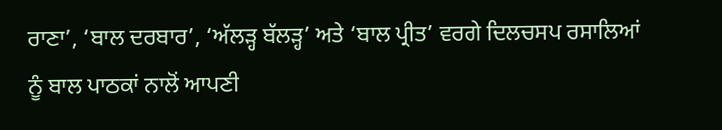ਰਾਣਾ’, ‘ਬਾਲ ਦਰਬਾਰ’, ‘ਅੱਲੜ੍ਹ ਬੱਲੜ੍ਹ’ ਅਤੇ ‘ਬਾਲ ਪ੍ਰੀਤ’ ਵਰਗੇ ਦਿਲਚਸਪ ਰਸਾਲਿਆਂ ਨੂੰ ਬਾਲ ਪਾਠਕਾਂ ਨਾਲੋਂ ਆਪਣੀ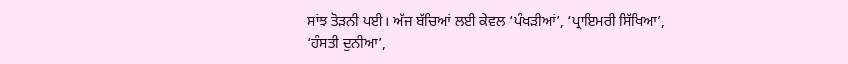ਸਾਂਝ ਤੋੜਨੀ ਪਈ। ਅੱਜ ਬੱਚਿਆਂ ਲਈ ਕੇਵਲ ‘ਪੰਖੜੀਆਂ’, ‘ਪ੍ਰਾਇਮਰੀ ਸਿੱਖਿਆ’, ‘ਹੰਸਤੀ ਦੁਨੀਆ’,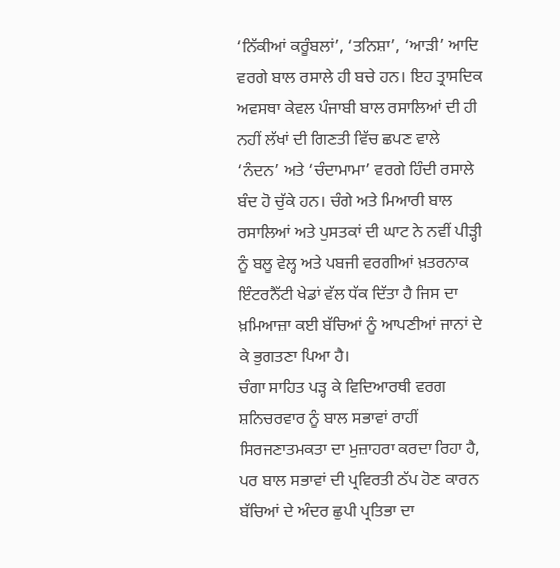‘ਨਿੱਕੀਆਂ ਕਰੂੰਬਲਾਂ’, ‘ਤਨਿਸ਼ਾ’, ‘ਆੜੀ’ ਆਦਿ ਵਰਗੇ ਬਾਲ ਰਸਾਲੇ ਹੀ ਬਚੇ ਹਨ। ਇਹ ਤ੍ਰਾਸਦਿਕ ਅਵਸਥਾ ਕੇਵਲ ਪੰਜਾਬੀ ਬਾਲ ਰਸਾਲਿਆਂ ਦੀ ਹੀ ਨਹੀਂ ਲੱਖਾਂ ਦੀ ਗਿਣਤੀ ਵਿੱਚ ਛਪਣ ਵਾਲੇ ‘ਨੰਦਨ’ ਅਤੇ ‘ਚੰਦਾਮਾਮਾ’ ਵਰਗੇ ਹਿੰਦੀ ਰਸਾਲੇ ਬੰਦ ਹੋ ਚੁੱਕੇ ਹਨ। ਚੰਗੇ ਅਤੇ ਮਿਆਰੀ ਬਾਲ ਰਸਾਲਿਆਂ ਅਤੇ ਪੁਸਤਕਾਂ ਦੀ ਘਾਟ ਨੇ ਨਵੀਂ ਪੀੜ੍ਹੀ ਨੂੰ ਬਲੂ ਵੇਲ੍ਹ ਅਤੇ ਪਬਜੀ ਵਰਗੀਆਂ ਖ਼ਤਰਨਾਕ ਇੰਟਰਨੈੱਟੀ ਖੇਡਾਂ ਵੱਲ ਧੱਕ ਦਿੱਤਾ ਹੈ ਜਿਸ ਦਾ ਖ਼ਮਿਆਜ਼ਾ ਕਈ ਬੱਚਿਆਂ ਨੂੰ ਆਪਣੀਆਂ ਜਾਨਾਂ ਦੇ ਕੇ ਭੁਗਤਣਾ ਪਿਆ ਹੈ।
ਚੰਗਾ ਸਾਹਿਤ ਪੜ੍ਹ ਕੇ ਵਿਦਿਆਰਥੀ ਵਰਗ ਸ਼ਨਿਚਰਵਾਰ ਨੂੰ ਬਾਲ ਸਭਾਵਾਂ ਰਾਹੀਂ ਸਿਰਜਣਾਤਮਕਤਾ ਦਾ ਮੁਜ਼ਾਹਰਾ ਕਰਦਾ ਰਿਹਾ ਹੈ, ਪਰ ਬਾਲ ਸਭਾਵਾਂ ਦੀ ਪ੍ਰਵਿਰਤੀ ਠੱਪ ਹੋਣ ਕਾਰਨ ਬੱਚਿਆਂ ਦੇ ਅੰਦਰ ਛੁਪੀ ਪ੍ਰਤਿਭਾ ਦਾ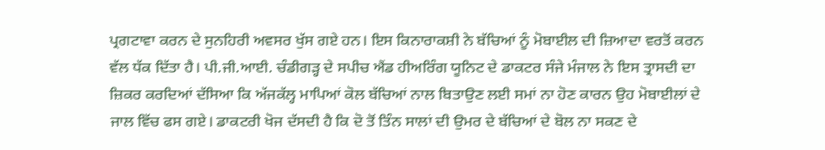ਪ੍ਰਗਟਾਵਾ ਕਰਨ ਦੇ ਸੁਨਹਿਰੀ ਅਵਸਰ ਖੁੱਸ ਗਏ ਹਨ। ਇਸ ਕਿਨਾਰਾਕਸ਼ੀ ਨੇ ਬੱਚਿਆਂ ਨੂੰ ਮੋਬਾਈਲ ਦੀ ਜ਼ਿਆਦਾ ਵਰਤੋਂ ਕਰਨ ਵੱਲ ਧੱਕ ਦਿੱਤਾ ਹੈ। ਪੀ.ਜੀ.ਆਈ. ਚੰਡੀਗੜ੍ਹ ਦੇ ਸਪੀਚ ਐਂਡ ਹੀਅਰਿੰਗ ਯੂਨਿਟ ਦੇ ਡਾਕਟਰ ਸੰਜੇ ਮੰਜਾਲ ਨੇ ਇਸ ਤ੍ਰਾਸਦੀ ਦਾ ਜ਼ਿਕਰ ਕਰਦਿਆਂ ਦੱਸਿਆ ਕਿ ਅੱਜਕੱਲ੍ਹ ਮਾਪਿਆਂ ਕੋਲ ਬੱਚਿਆਂ ਨਾਲ ਬਿਤਾਉਣ ਲਈ ਸਮਾਂ ਨਾ ਹੋਣ ਕਾਰਨ ਉਹ ਮੋਬਾਈਲਾਂ ਦੇ ਜਾਲ ਵਿੱਚ ਫਸ ਗਏ। ਡਾਕਟਰੀ ਖੋਜ ਦੱਸਦੀ ਹੈ ਕਿ ਦੋ ਤੋਂ ਤਿੰਨ ਸਾਲਾਂ ਦੀ ਉਮਰ ਦੇ ਬੱਚਿਆਂ ਦੇ ਬੋਲ ਨਾ ਸਕਣ ਦੇ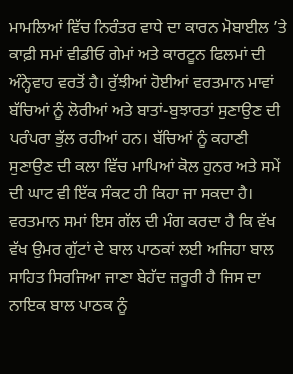ਮਾਮਲਿਆਂ ਵਿੱਚ ਨਿਰੰਤਰ ਵਾਧੇ ਦਾ ਕਾਰਨ ਮੋਬਾਈਲ ’ਤੇ ਕਾਫ਼ੀ ਸਮਾਂ ਵੀਡੀਓ ਗੇਮਾਂ ਅਤੇ ਕਾਰਟੂਨ ਫਿਲਮਾਂ ਦੀ ਅੰਨ੍ਹੇਵਾਹ ਵਰਤੋਂ ਹੈ। ਰੁੱਝੀਆਂ ਹੋਈਆਂ ਵਰਤਮਾਨ ਮਾਵਾਂ ਬੱਚਿਆਂ ਨੂੰ ਲੋਰੀਆਂ ਅਤੇ ਬਾਤਾਂ-ਬੁਝਾਰਤਾਂ ਸੁਣਾਉਣ ਦੀ ਪਰੰਪਰਾ ਭੁੱਲ ਰਹੀਆਂ ਹਨ। ਬੱਚਿਆਂ ਨੂੰ ਕਹਾਣੀ ਸੁਣਾਉਣ ਦੀ ਕਲਾ ਵਿੱਚ ਮਾਪਿਆਂ ਕੋਲ ਹੁਨਰ ਅਤੇ ਸਮੇਂ ਦੀ ਘਾਟ ਵੀ ਇੱਕ ਸੰਕਟ ਹੀ ਕਿਹਾ ਜਾ ਸਕਦਾ ਹੈ।
ਵਰਤਮਾਨ ਸਮਾਂ ਇਸ ਗੱਲ ਦੀ ਮੰਗ ਕਰਦਾ ਹੈ ਕਿ ਵੱਖ ਵੱਖ ਉਮਰ ਗੁੱਟਾਂ ਦੇ ਬਾਲ ਪਾਠਕਾਂ ਲਈ ਅਜਿਹਾ ਬਾਲ ਸਾਹਿਤ ਸਿਰਜਿਆ ਜਾਣਾ ਬੇਹੱਦ ਜ਼ਰੂਰੀ ਹੈ ਜਿਸ ਦਾ ਨਾਇਕ ਬਾਲ ਪਾਠਕ ਨੂੰ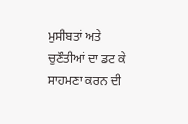ਮੁਸੀਬਤਾਂ ਅਤੇ ਚੁਣੌਤੀਆਂ ਦਾ ਡਟ ਕੇ ਸਾਹਮਣਾ ਕਰਨ ਦੀ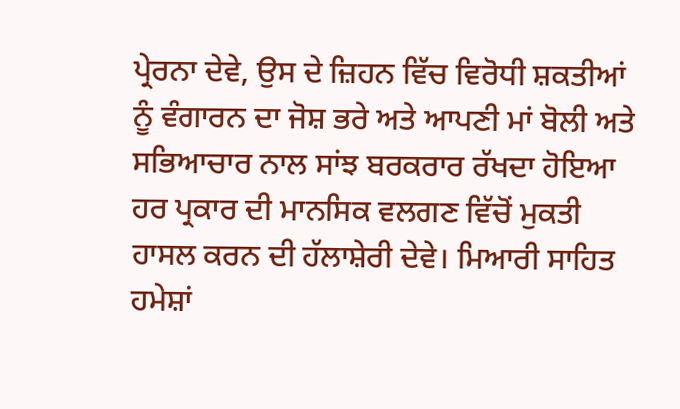ਪ੍ਰੇਰਨਾ ਦੇਵੇ, ਉਸ ਦੇ ਜ਼ਿਹਨ ਵਿੱਚ ਵਿਰੋਧੀ ਸ਼ਕਤੀਆਂ ਨੂੰ ਵੰਗਾਰਨ ਦਾ ਜੋਸ਼ ਭਰੇ ਅਤੇ ਆਪਣੀ ਮਾਂ ਬੋਲੀ ਅਤੇ ਸਭਿਆਚਾਰ ਨਾਲ ਸਾਂਝ ਬਰਕਰਾਰ ਰੱਖਦਾ ਹੋਇਆ ਹਰ ਪ੍ਰਕਾਰ ਦੀ ਮਾਨਸਿਕ ਵਲਗਣ ਵਿੱਚੋਂ ਮੁਕਤੀ ਹਾਸਲ ਕਰਨ ਦੀ ਹੱਲਾਸ਼ੇਰੀ ਦੇਵੇ। ਮਿਆਰੀ ਸਾਹਿਤ ਹਮੇਸ਼ਾਂ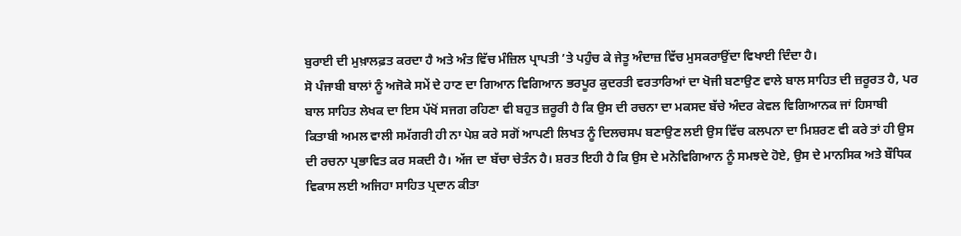ਬੁਰਾਈ ਦੀ ਮੁਖ਼ਾਲਫ਼ਤ ਕਰਦਾ ਹੈ ਅਤੇ ਅੰਤ ਵਿੱਚ ਮੰਜ਼ਿਲ ਪ੍ਰਾਪਤੀ ’ਤੇ ਪਹੁੰਚ ਕੇ ਜੇਤੂ ਅੰਦਾਜ਼ ਵਿੱਚ ਮੁਸਕਰਾਉਂਦਾ ਵਿਖਾਈ ਦਿੰਦਾ ਹੈ।
ਸੋ ਪੰਜਾਬੀ ਬਾਲਾਂ ਨੂੰ ਅਜੋਕੇ ਸਮੇਂ ਦੇ ਹਾਣ ਦਾ ਗਿਆਨ ਵਿਗਿਆਨ ਭਰਪੂਰ ਕੁਦਰਤੀ ਵਰਤਾਰਿਆਂ ਦਾ ਖੋਜੀ ਬਣਾਉਣ ਵਾਲੇ ਬਾਲ ਸਾਹਿਤ ਦੀ ਜ਼ਰੂਰਤ ਹੈ, ਪਰ ਬਾਲ ਸਾਹਿਤ ਲੇਖਕ ਦਾ ਇਸ ਪੱਖੋਂ ਸਜਗ ਰਹਿਣਾ ਵੀ ਬਹੁਤ ਜ਼ਰੂਰੀ ਹੈ ਕਿ ਉਸ ਦੀ ਰਚਨਾ ਦਾ ਮਕਸਦ ਬੱਚੇ ਅੰਦਰ ਕੇਵਲ ਵਿਗਿਆਨਕ ਜਾਂ ਹਿਸਾਬੀ ਕਿਤਾਬੀ ਅਮਲ ਵਾਲੀ ਸਮੱਗਰੀ ਹੀ ਨਾ ਪੇਸ਼ ਕਰੇ ਸਗੋਂ ਆਪਣੀ ਲਿਖਤ ਨੂੰ ਦਿਲਚਸਪ ਬਣਾਉਣ ਲਈ ਉਸ ਵਿੱਚ ਕਲਪਨਾ ਦਾ ਮਿਸ਼ਰਣ ਵੀ ਕਰੇ ਤਾਂ ਹੀ ਉਸ ਦੀ ਰਚਨਾ ਪ੍ਰਭਾਵਿਤ ਕਰ ਸਕਦੀ ਹੈ। ਅੱਜ ਦਾ ਬੱਚਾ ਚੇਤੰਨ ਹੈ। ਸ਼ਰਤ ਇਹੀ ਹੈ ਕਿ ਉਸ ਦੇ ਮਨੋਵਿਗਿਆਨ ਨੂੰ ਸਮਝਦੇ ਹੋਏ, ਉਸ ਦੇ ਮਾਨਸਿਕ ਅਤੇ ਬੌਧਿਕ ਵਿਕਾਸ ਲਈ ਅਜਿਹਾ ਸਾਹਿਤ ਪ੍ਰਦਾਨ ਕੀਤਾ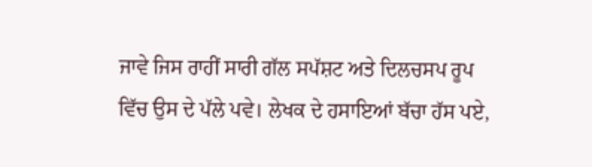ਜਾਵੇ ਜਿਸ ਰਾਹੀਂ ਸਾਰੀ ਗੱਲ ਸਪੱਸ਼ਟ ਅਤੇ ਦਿਲਚਸਪ ਰੂਪ ਵਿੱਚ ਉਸ ਦੇ ਪੱਲੇ ਪਵੇ। ਲੇਖਕ ਦੇ ਹਸਾਇਆਂ ਬੱਚਾ ਹੱਸ ਪਏ,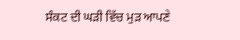ਸੰਕਟ ਦੀ ਘੜੀ ਵਿੱਚ ਮੁੜ ਆਪਣੇ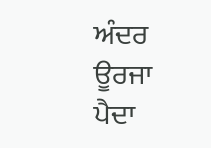ਅੰਦਰ ਊਰਜਾ ਪੈਦਾ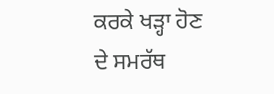ਕਰਕੇ ਖੜ੍ਹਾ ਹੋਣ ਦੇ ਸਮਰੱਥ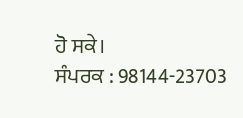ਹੋ ਸਕੇ।
ਸੰਪਰਕ : 98144-23703